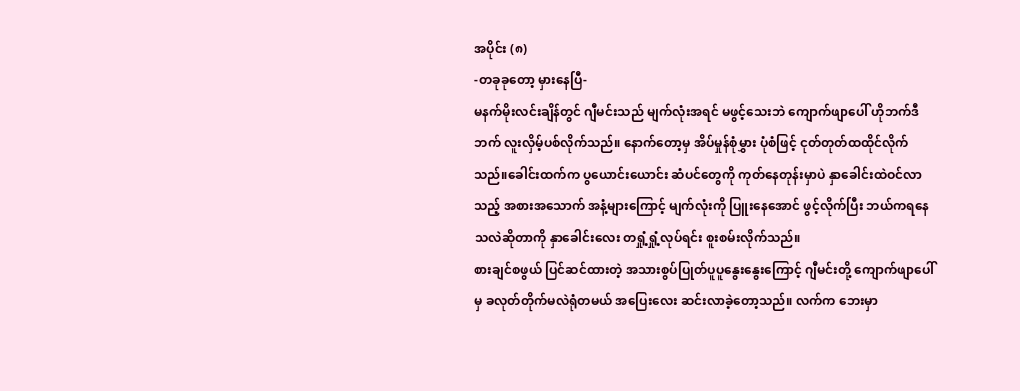အပိုင်း (၈)
-တခုခုတော့ မှားနေပြီ-
မနက်မိုးလင်းချိန်တွင် ဂျီမင်းသည် မျက်လုံးအရင် မဖွင့်သေးဘဲ ကျောက်ဖျာပေါ် ဟိုဘက်ဒီဘက် လူးလှိမ့်ပစ်လိုက်သည်။ နောက်တော့မှ အိပ်မှုန်စုံမွှား ပုံစံဖြင့် ငုတ်တုတ်ထထိုင်လိုက်သည်။ခေါင်းထက်က ပွယောင်းယောင်း ဆံပင်တွေကို ကုတ်နေတုန်းမှာပဲ နှာခေါင်းထဲဝင်လာသည့် အစားအသောက် အနံ့များကြောင့် မျက်လုံးကို ပြူးနေအောင် ဖွင့်လိုက်ပြီး ဘယ်ကရနေသလဲဆိုတာကို နှာခေါင်းလေး တရှုံ့ရှုံ့လုပ်ရင်း စူးစမ်းလိုက်သည်။
စားချင်စဖွယ် ပြင်ဆင်ထားတဲ့ အသားစွပ်ပြုတ်ပူပူနွေးနွေးကြောင့် ဂျီမင်းတို့ ကျောက်ဖျာပေါ်မှ ခလုတ်တိုက်မလဲရုံတမယ် အပြေးလေး ဆင်းလာခဲ့တော့သည်။ လက်က ဘေးမှာ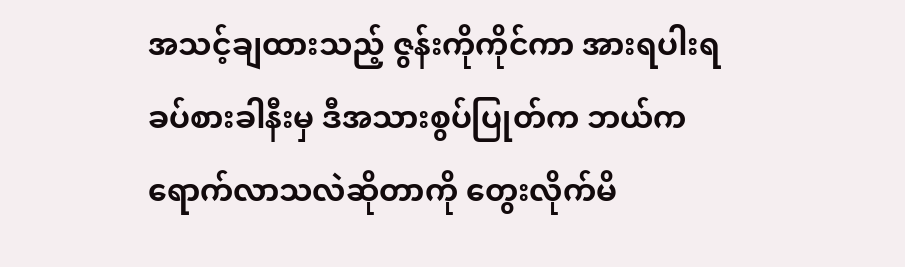အသင့်ချထားသည့် ဇွန်းကိုကိုင်ကာ အားရပါးရ ခပ်စားခါနီးမှ ဒီအသားစွပ်ပြုတ်က ဘယ်ကရောက်လာသလဲဆိုတာကို တွေးလိုက်မိ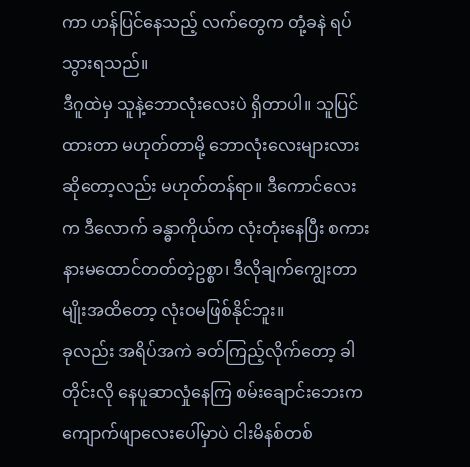ကာ ဟန်ပြင်နေသည့် လက်တွေက တုံ့ခနဲ ရပ်သွားရသည်။
ဒီဂူထဲမှ သူနဲ့ဘောလုံးလေးပဲ ရှိတာပါ။ သူပြင်ထားတာ မဟုတ်တာမို့ ဘောလုံးလေးများလားဆိုတော့လည်း မဟုတ်တန်ရာ။ ဒီကောင်လေးက ဒီလောက် ခန္ဓာကိုယ်က လုံးတုံးနေပြီး စကားနားမထောင်တတ်တဲ့ဥစ္စာ၊ ဒီလိုချက်ကျွေးတာမျိုးအထိတော့ လုံးဝမဖြစ်နိုင်ဘူး။
ခုလည်း အရိပ်အကဲ ခတ်ကြည့်လိုက်တော့ ခါတိုင်းလို နေပူဆာလှုံနေကြ စမ်းချောင်းဘေးက ကျောက်ဖျာလေးပေါ်မှာပဲ ငါးမိနစ်တစ်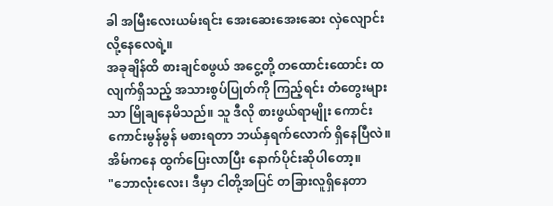ခါ အမြီးလေးယမ်းရင်း အေးဆေးအေးဆေး လှဲလျောင်းလို့နေလေရဲ့။
အခုချိန်ထိ စားချင်စဖွယ် အငွေ့တို့ တထောင်းထောင်း ထလျက်ရှိသည့် အသားစွပ်ပြုတ်ကို ကြည့်ရင်း တံတွေးများသာ မြိုချနေမိသည်။ သူ ဒီလို စားဖွယ်ရာမျိုး ကောင်းကောင်းမွန်မွန် မစားရတာ ဘယ်နှရက်လောက် ရှိနေပြီလဲ။ အိမ်ကနေ ထွက်ပြေးလာပြီး နောက်ပိုင်းဆိုပါတော့။
"ဘောလုံးလေး၊ ဒီမှာ ငါတို့အပြင် တခြားလူရှိနေတာ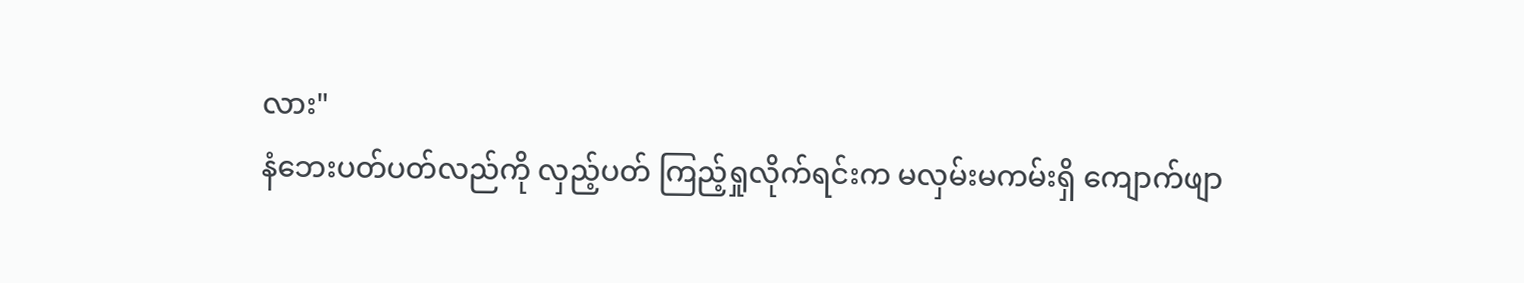လား"
နံဘေးပတ်ပတ်လည်ကို လှည့်ပတ် ကြည့်ရှုလိုက်ရင်းက မလှမ်းမကမ်းရှိ ကျောက်ဖျာ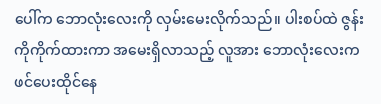ပေါ်က ဘောလုံးလေးကို လှမ်းမေးလိုက်သည်။ ပါးစပ်ထဲ ဇွန်းကိုကိုက်ထားကာ အမေးရှိလာသည့် လူအား ဘောလုံးလေးက ဖင်ပေးထိုင်နေ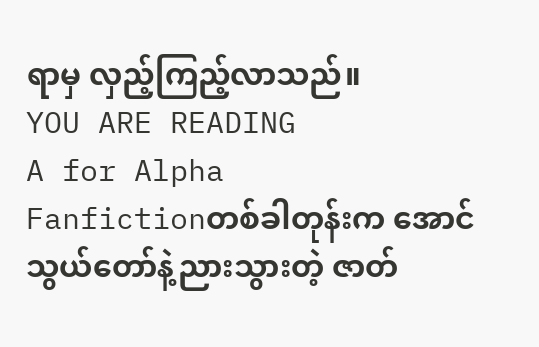ရာမှ လှည့်ကြည့်လာသည်။
YOU ARE READING
A for Alpha
Fanfictionတစ်ခါတုန်းက အောင်သွယ်တော်နဲ့ညားသွားတဲ့ ဇာတ်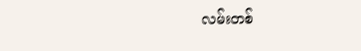လမ်းတစ်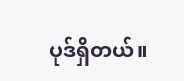ပုဒ်ရှိတယ်။